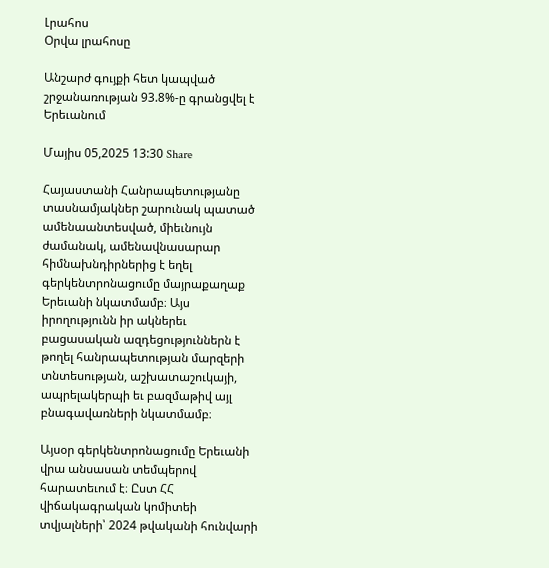Լրահոս
Օրվա լրահոսը

Անշարժ գույքի հետ կապված շրջանառության 93.8%-ը գրանցվել է Երեւանում

Մայիս 05,2025 13:30 Share

Հայաստանի Հանրապետությանը տասնամյակներ շարունակ պատած ամենաանտեսված, միեւնույն ժամանակ, ամենավնասարար հիմնախնդիրներից է եղել գերկենտրոնացումը մայրաքաղաք Երեւանի նկատմամբ։ Այս իրողությունն իր ակներեւ բացասական ազդեցություններն է թողել հանրապետության մարզերի տնտեսության, աշխատաշուկայի, ապրելակերպի եւ բազմաթիվ այլ բնագավառների նկատմամբ։

Այսօր գերկենտրոնացումը Երեւանի վրա անսասան տեմպերով հարատեւում է։ Ըստ ՀՀ վիճակագրական կոմիտեի տվյալների՝ 2024 թվականի հունվարի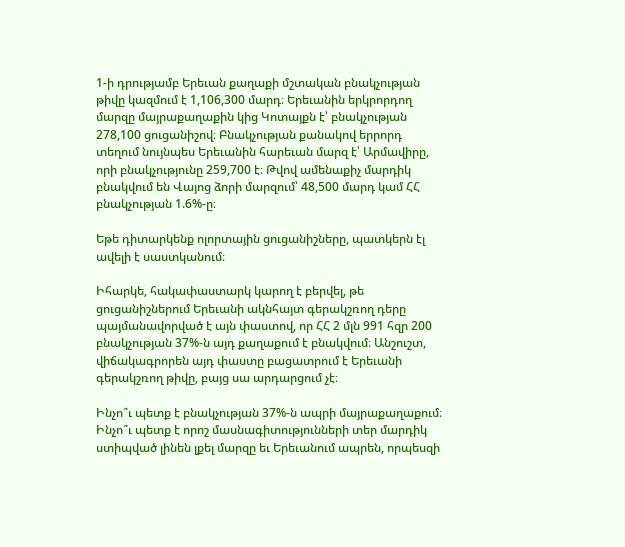1-ի դրությամբ Երեւան քաղաքի մշտական բնակչության թիվը կազմում է 1,106,300 մարդ։ Երեւանին երկրորդող մարզը մայրաքաղաքին կից Կոտայքն է՝ բնակչության 278,100 ցուցանիշով։ Բնակչության քանակով երրորդ տեղում նույնպես Երեւանին հարեւան մարզ է՝ Արմավիրը, որի բնակչությունը 259,700 է։ Թվով ամենաքիչ մարդիկ բնակվում են Վայոց ձորի մարզում՝ 48,500 մարդ կամ ՀՀ բնակչության 1.6%-ը։

Եթե դիտարկենք ոլորտային ցուցանիշները, պատկերն էլ ավելի է սաստկանում։

Իհարկե, հակափաստարկ կարող է բերվել, թե ցուցանիշներում Երեւանի ակնհայտ գերակշռող դերը պայմանավորված է այն փաստով, որ ՀՀ 2 մլն 991 հզր 200 բնակչության 37%-ն այդ քաղաքում է բնակվում։ Անշուշտ, վիճակագրորեն այդ փաստը բացատրում է Երեւանի գերակշռող թիվը, բայց սա արդարցում չէ։

Ինչո՞ւ պետք է բնակչության 37%-ն ապրի մայրաքաղաքում։ Ինչո՞ւ պետք է որոշ մասնագիտությունների տեր մարդիկ ստիպված լինեն լքել մարզը եւ Երեւանում ապրեն, որպեսզի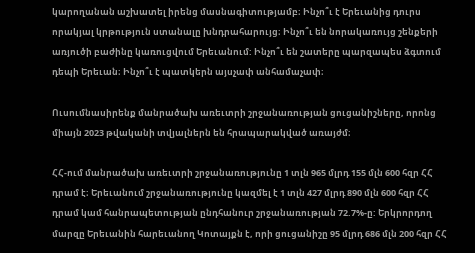կարողանան աշխատել իրենց մասնագիտությամբ։ Ինչո՞ւ է Երեւանից դուրս որակյալ կրթություն ստանալը խնդրահարույց։ Ինչո՞ւ են նորակառույց շենքերի առյուծի բաժինը կառուցվում Երեւանում: Ինչո՞ւ են շատերը պարզապես ձգտում դեպի Երեւան։ Ինչո՞ւ է պատկերն այսչափ անհամաչափ։

Ուսումնասիրենք մանրածախ առեւտրի շրջանառության ցուցանիշները, որոնց միայն 2023 թվականի տվյալներն են հրապարակված առայժմ։

ՀՀ-ում մանրածախ առեւտրի շրջանառությունը 1 տլն 965 մլրդ 155 մլն 600 հզր ՀՀ դրամ է։ Երեւանում շրջանառությունը կազմել է 1 տլն 427 մլրդ 890 մլն 600 հզր ՀՀ դրամ կամ հանրապետության ընդհանուր շրջանառության 72.7%-ը: Երկրորդող մարզը Երեւանին հարեւանող Կոտայքն է, որի ցուցանիշը 95 մլրդ 686 մլն 200 հզր ՀՀ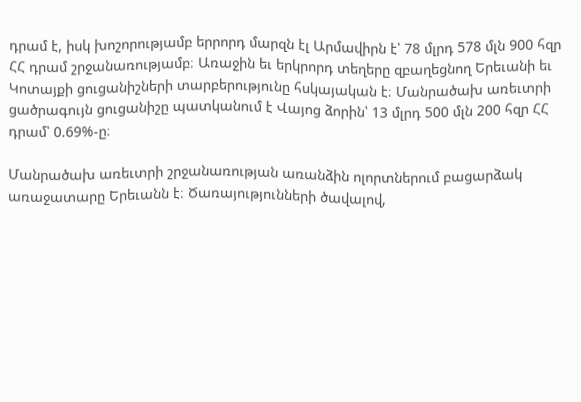դրամ է, իսկ խոշորությամբ երրորդ մարզն էլ Արմավիրն է՝ 78 մլրդ 578 մլն 900 հզր ՀՀ դրամ շրջանառությամբ։ Առաջին եւ երկրորդ տեղերը զբաղեցնող Երեւանի եւ Կոտայքի ցուցանիշների տարբերությունը հսկայական է։ Մանրածախ առեւտրի ցածրագույն ցուցանիշը պատկանում է Վայոց ձորին՝ 13 մլրդ 500 մլն 200 հզր ՀՀ դրամ՝ 0.69%-ը։

Մանրածախ առեւտրի շրջանառության առանձին ոլորտներում բացարձակ առաջատարը Երեւանն է։ Ծառայությունների ծավալով,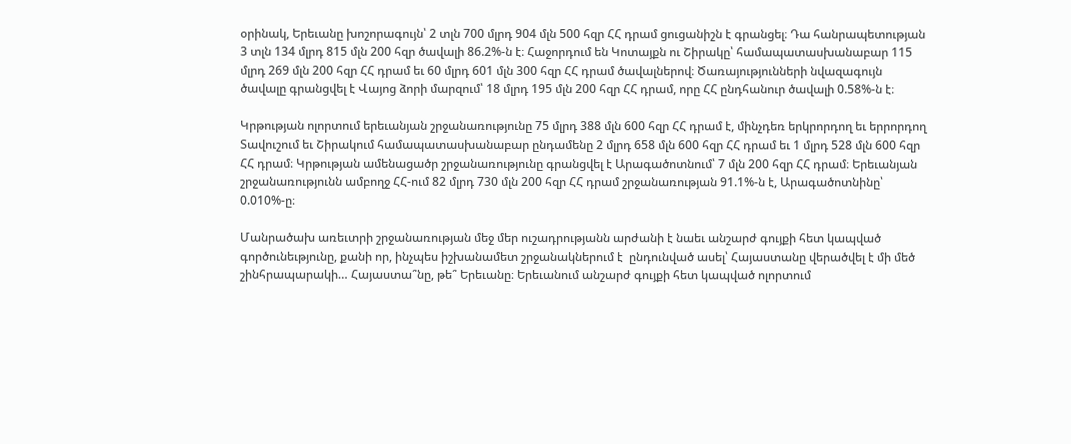օրինակ, Երեւանը խոշորագույն՝ 2 տլն 700 մլրդ 904 մլն 500 հզր ՀՀ դրամ ցուցանիշն է գրանցել։ Դա հանրապետության 3 տլն 134 մլրդ 815 մլն 200 հզր ծավալի 86.2%-ն է։ Հաջորդում են Կոտայքն ու Շիրակը՝ համապատասխանաբար 115 մլրդ 269 մլն 200 հզր ՀՀ դրամ եւ 60 մլրդ 601 մլն 300 հզր ՀՀ դրամ ծավալներով։ Ծառայությունների նվազագույն ծավալը գրանցվել է Վայոց ձորի մարզում՝ 18 մլրդ 195 մլն 200 հզր ՀՀ դրամ, որը ՀՀ ընդհանուր ծավալի 0.58%-ն է։

Կրթության ոլորտում երեւանյան շրջանառությունը 75 մլրդ 388 մլն 600 հզր ՀՀ դրամ է, մինչդեռ երկրորդող եւ երրորդող Տավուշում եւ Շիրակում համապատասխանաբար ընդամենը 2 մլրդ 658 մլն 600 հզր ՀՀ դրամ եւ 1 մլրդ 528 մլն 600 հզր ՀՀ դրամ։ Կրթության ամենացածր շրջանառությունը գրանցվել է Արագածոտնում՝ 7 մլն 200 հզր ՀՀ դրամ։ Երեւանյան շրջանառությունն ամբողջ ՀՀ-ում 82 մլրդ 730 մլն 200 հզր ՀՀ դրամ շրջանառության 91.1%-ն է, Արագածոտնինը՝ 0.010%-ը։

Մանրածախ առեւտրի շրջանառության մեջ մեր ուշադրությանն արժանի է նաեւ անշարժ գույքի հետ կապված գործունեւթյունը, քանի որ, ինչպես իշխանամետ շրջանակներում է  ընդունված ասել՝ Հայաստանը վերածվել է մի մեծ շինհրապարակի… Հայաստա՞նը, թե՞ Երեւանը։ Երեւանում անշարժ գույքի հետ կապված ոլորտում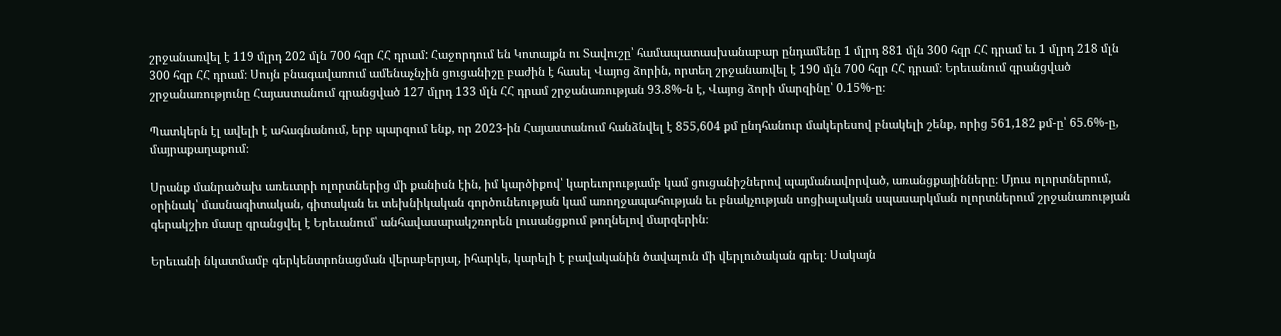շրջանառվել է 119 մլրդ 202 մլն 700 հզր ՀՀ դրամ: Հաջորդում են Կոտայքն ու Տավուշը՝ համապատասխանաբար ընդամենը 1 մլրդ 881 մլն 300 հզր ՀՀ դրամ եւ 1 մլրդ 218 մլն 300 հզր ՀՀ դրամ։ Սույն բնագավառում ամենաչնչին ցուցանիշը բաժին է հասել Վայոց ձորին, որտեղ շրջանառվել է 190 մլն 700 հզր ՀՀ դրամ։ Երեւանում գրանցված շրջանառությունը Հայաստանում գրանցված 127 մլրդ 133 մլն ՀՀ դրամ շրջանառության 93.8%-ն է, Վայոց ձորի մարզինը՝ 0.15%-ը։

Պատկերն էլ ավելի է ահագնանում, երբ պարզում ենք, որ 2023-ին Հայաստանում հանձնվել է 855,604 քմ ընդհանուր մակերեսով բնակելի շենք, որից 561,182 քմ-ը՝ 65.6%-ը, մայրաքաղաքում։

Սրանք մանրածախ առեւտրի ոլորտներից մի քանիսն էին, իմ կարծիքով՝ կարեւորությամբ կամ ցուցանիշներով պայմանավորված, առանցքայինները։ Մյուս ոլորտներում, օրինակ՝ մասնագիտական, գիտական եւ տեխնիկական գործունեության կամ առողջապահության եւ բնակչության սոցիալական սպասարկման ոլորտներում շրջանառության գերակշիռ մասը գրանցվել է Երեւանում՝ անհավասարակշռորեն լուսանցքում թողնելով մարզերին։

Երեւանի նկատմամբ գերկենտրոնացման վերաբերյալ, իհարկե, կարելի է բավականին ծավալուն մի վերլուծական գրել։ Սակայն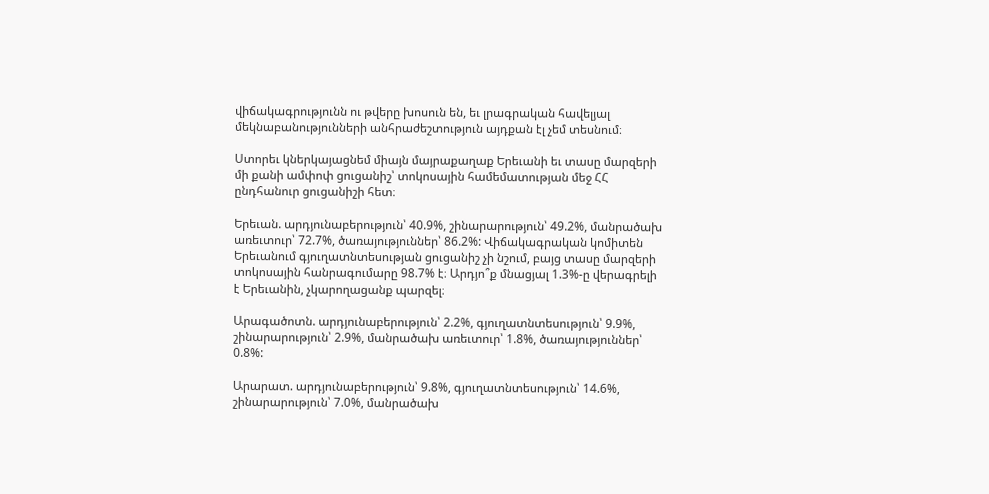վիճակագրությունն ու թվերը խոսուն են, եւ լրագրական հավելյալ մեկնաբանությունների անհրաժեշտություն այդքան էլ չեմ տեսնում։

Ստորեւ կներկայացնեմ միայն մայրաքաղաք Երեւանի եւ տասը մարզերի մի քանի ամփոփ ցուցանիշ՝ տոկոսային համեմատության մեջ ՀՀ ընդհանուր ցուցանիշի հետ։

Երեւան. արդյունաբերություն՝ 40.9%, շինարարություն՝ 49.2%, մանրածախ առեւտուր՝ 72.7%, ծառայություններ՝ 86.2%: Վիճակագրական կոմիտեն Երեւանում գյուղատնտեսության ցուցանիշ չի նշում, բայց տասը մարզերի տոկոսային հանրագումարը 98.7% է։ Արդյո՞ք մնացյալ 1.3%-ը վերագրելի է Երեւանին, չկարողացանք պարզել։

Արագածոտն. արդյունաբերություն՝ 2.2%, գյուղատնտեսություն՝ 9.9%, շինարարություն՝ 2.9%, մանրածախ առեւտուր՝ 1.8%, ծառայություններ՝ 0.8%:

Արարատ. արդյունաբերություն՝ 9.8%, գյուղատնտեսություն՝ 14.6%, շինարարություն՝ 7.0%, մանրածախ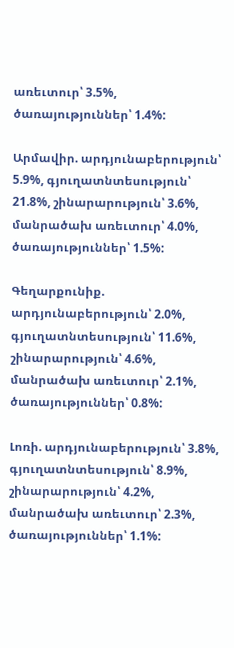առեւտուր՝ 3.5%, ծառայություններ՝ 1.4%:

Արմավիր. արդյունաբերություն՝ 5.9%, գյուղատնտեսություն՝ 21.8%, շինարարություն՝ 3.6%, մանրածախ առեւտուր՝ 4.0%, ծառայություններ՝ 1.5%:

Գեղարքունիք. արդյունաբերություն՝ 2.0%, գյուղատնտեսություն՝ 11.6%, շինարարություն՝ 4.6%, մանրածախ առեւտուր՝ 2.1%, ծառայություններ՝ 0.8%:

Լոռի. արդյունաբերություն՝ 3.8%, գյուղատնտեսություն՝ 8.9%, շինարարություն՝ 4.2%, մանրածախ առեւտուր՝ 2.3%, ծառայություններ՝ 1.1%: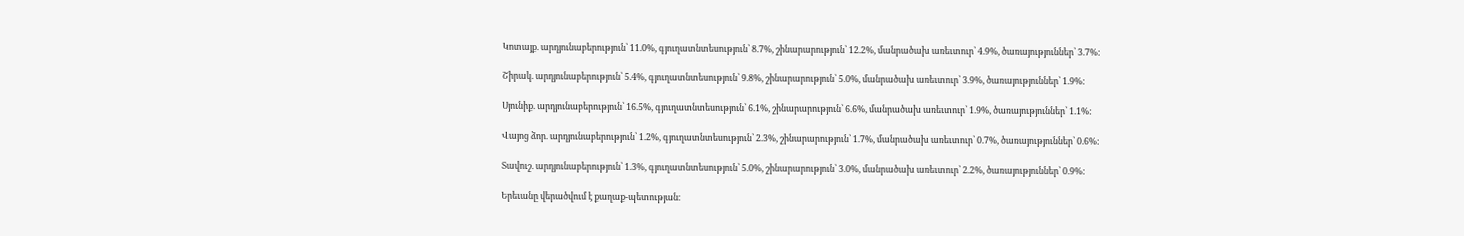Կոտայք. արդյունաբերություն՝ 11.0%, գյուղատնտեսություն՝ 8.7%, շինարարություն՝ 12.2%, մանրածախ առեւտուր՝ 4.9%, ծառայություններ՝ 3.7%:

Շիրակ. արդյունաբերություն՝ 5.4%, գյուղատնտեսություն՝ 9.8%, շինարարություն՝ 5.0%, մանրածախ առեւտուր՝ 3.9%, ծառայություններ՝ 1.9%:

Սյունիք. արդյունաբերություն՝ 16.5%, գյուղատնտեսություն՝ 6.1%, շինարարություն՝ 6.6%, մանրածախ առեւտուր՝ 1.9%, ծառայություններ՝ 1.1%:

Վայոց ձոր. արդյունաբերություն՝ 1.2%, գյուղատնտեսություն՝ 2.3%, շինարարություն՝ 1.7%, մանրածախ առեւտուր՝ 0.7%, ծառայություններ՝ 0.6%:

Տավուշ. արդյունաբերություն՝ 1.3%, գյուղատնտեսություն՝ 5.0%, շինարարություն՝ 3.0%, մանրածախ առեւտուր՝ 2.2%, ծառայություններ՝ 0.9%:

Երեւանը վերածվում է քաղաք-պետության։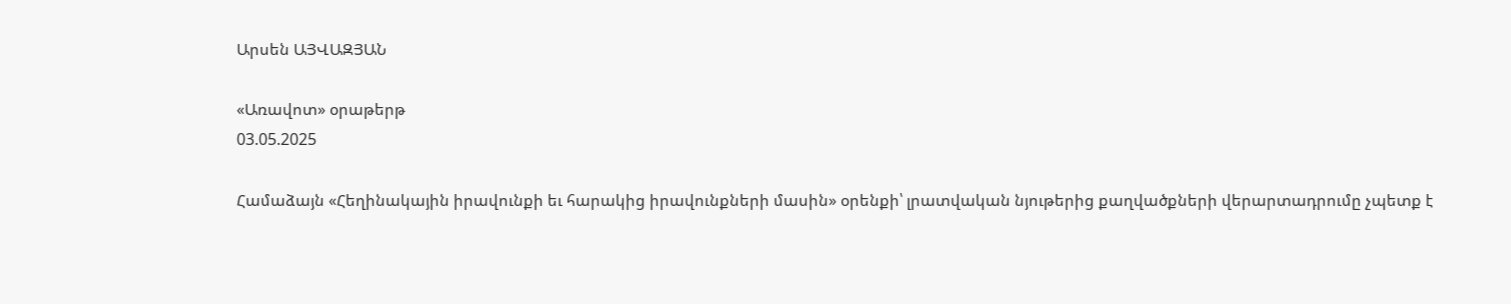Արսեն ԱՅՎԱԶՅԱՆ

«Առավոտ» օրաթերթ
03.05.2025

Համաձայն «Հեղինակային իրավունքի եւ հարակից իրավունքների մասին» օրենքի՝ լրատվական նյութերից քաղվածքների վերարտադրումը չպետք է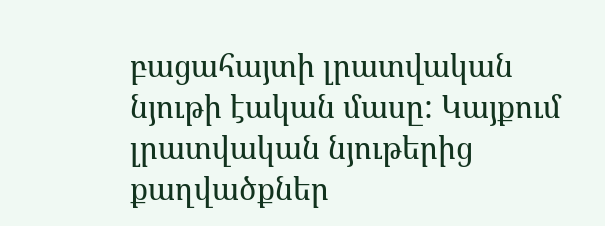բացահայտի լրատվական նյութի էական մասը: Կայքում լրատվական նյութերից քաղվածքներ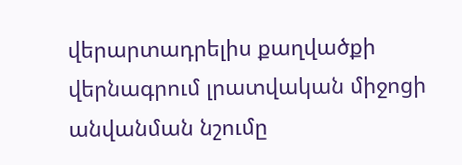վերարտադրելիս քաղվածքի վերնագրում լրատվական միջոցի անվանման նշումը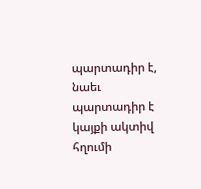պարտադիր է, նաեւ պարտադիր է կայքի ակտիվ հղումի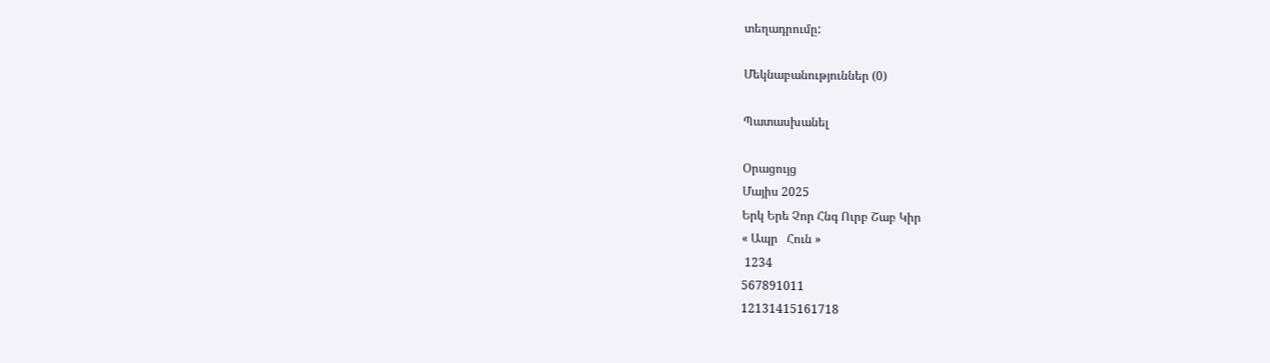տեղադրումը:

Մեկնաբանություններ (0)

Պատասխանել

Օրացույց
Մայիս 2025
Երկ Երե Չոր Հնգ Ուրբ Շաբ Կիր
« Ապր   Հուն »
 1234
567891011
12131415161718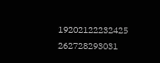19202122232425
262728293031